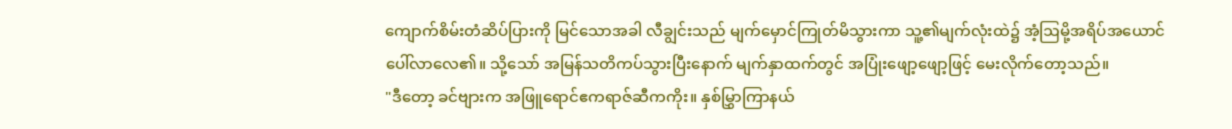ကျောက်စိမ်းတံဆိပ်ပြားကို မြင်သောအခါ လီချွင်းသည် မျက်မှောင်ကြုတ်မိသွားကာ သူ့၏မျက်လုံးထဲ၌ အံ့ဩမို့အရိပ်အယောင် ပေါ်လာလေ၏။ သို့သော် အမြန်သတိကပ်သွားပြီးနောက် မျက်နှာထက်တွင် အပြုံးဖျော့ဖျော့ဖြင့် မေးလိုက်တော့သည်။
"ဒီတော့ ခင်ဗျားက အဖြူရောင်ဧကရာဇ်ဆီကကိုး။ နှစ်မြွှာကြာနယ်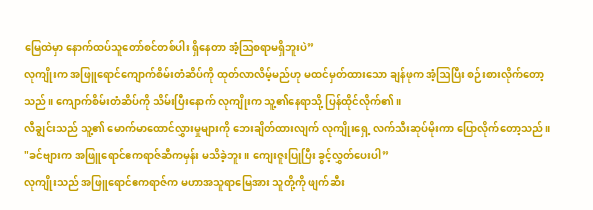မြေထဲမှာ နောက်ထပ်သူတော်စင်တစ်ပါး ရှိနေတာ အံ့ဩစရာမရှိဘူးပဲ”
လုကျိုးက အဖြူရောင်ကျောက်စိမ်းတံဆိပ်ကို ထုတ်လာလိမ့်မည်ဟု မထင်မှတ်ထားသော ချန်ဖုက အံ့ဩပြီး စဉ်းစားလိုက်တော့သည်။ ကျောက်စိမ်းတံဆိပ်ကို သိမ်းပြီးနောက် လုကျိုးက သူ့၏နေရာသို့ ပြန်ထိုင်လိုက်၏။
လီချွင်းသည် သူ့၏ မောက်မာထောင်လွှားမှုများကို ဘေးချိတ်ထားလျက် လုကျိုးရှေ့ လက်သီးဆုပ်မိုးကာ ပြောလိုက်တော့သည်။
"ခင်ဗျားက အဖြူရောင်ဧကရာဇ်ဆီကမှန်း မသိခဲ့ဘူး။ ကျေးဇူးပြုပြီး ခွင့်လွှတ်ပေးပါ”
လုကျိုးသည် အဖြူရောင်ဧကရာဇ်က မဟာအသူရာမြေအား သူတို့ကို ဖျက်ဆီး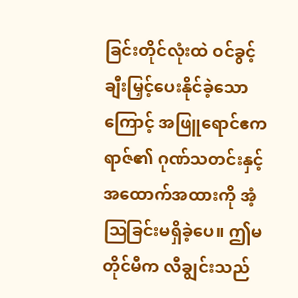ခြင်းတိုင်လုံးထဲ ဝင်ခွင့် ချီးမြှင့်ပေးနိုင်ခဲ့သောကြောင့် အဖြူရောင်ဧကရာဇ်၏ ဂုဏ်သတင်းနှင့် အထောက်အထားကို အံ့ဩခြင်းမရှိခဲ့ပေ။ ဤမတိုင်မီက လီချွင်းသည်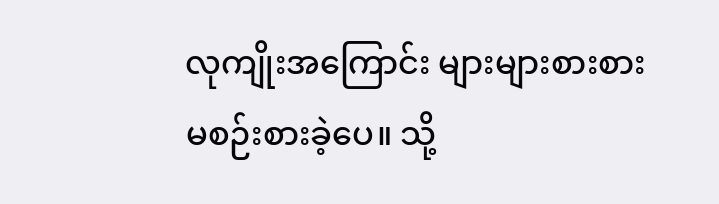လုကျိုးအကြောင်း များများစားစား မစဉ်းစားခဲ့ပေ။ သို့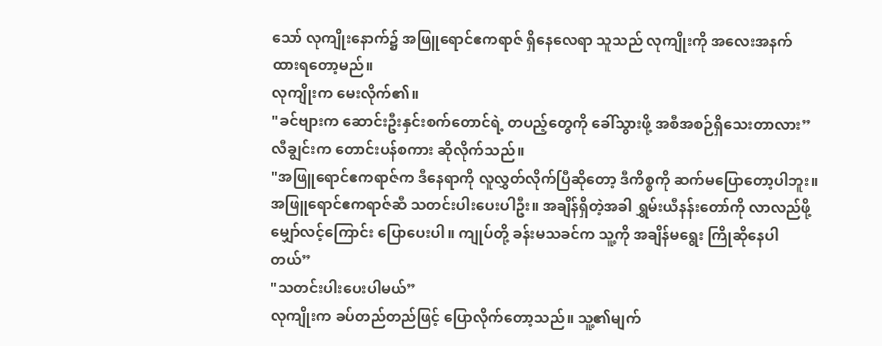သော် လုကျိုးနောက်၌ အဖြူရောင်ဧကရာဇ် ရှိနေလေရာ သူသည် လုကျိုးကို အလေးအနက် ထားရတော့မည်။
လုကျိုးက မေးလိုက်၏။
"ခင်ဗျားက ဆောင်းဦးနှင်းစက်တောင်ရဲ့ တပည့်တွေကို ခေါ်သွားဖို့ အစီအစဉ်ရှိသေးတာလား”
လီချွင်းက တောင်းပန်စကား ဆိုလိုက်သည်။
"အဖြူရောင်ဧကရာဇ်က ဒီနေရာကို လူလွှတ်လိုက်ပြီဆိုတော့ ဒီကိစ္စကို ဆက်မပြောတော့ပါဘူး။ အဖြူရောင်ဧကရာဇ်ဆီ သတင်းပါးပေးပါဦး။ အချိန်ရှိတဲ့အခါ ရွှမ်းယီနန်းတော်ကို လာလည်ဖို့ မျှော်လင့်ကြောင်း ပြောပေးပါ။ ကျုပ်တို့ ခန်းမသခင်က သူ့ကို အချိန်မရွေး ကြိုဆိုနေပါတယ်”
"သတင်းပါးပေးပါမယ်”
လုကျိုးက ခပ်တည်တည်ဖြင့် ပြောလိုက်တော့သည်။ သူ့၏မျက်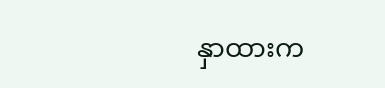နှာထားက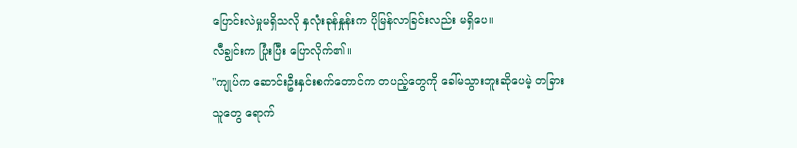ပြောင်းလဲမှုမရှိသလို နှလုံးခုန်နှုန်းက ပိုမြန်လာခြင်းလည်း မရှိပေ။
လီချွင်းက ပြုံးပြီး ပြောလိုက်၏။
"ကျုပ်က ဆောင်းဦးနှင်းစက်တောင်က တပည့်တွေကို ခေါ်မသွားဘူးဆိုပေမဲ့ တခြားသူတွေ ရောက်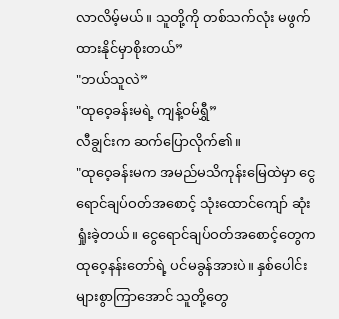လာလိမ့်မယ်။ သူတို့ကို တစ်သက်လုံး မဖွက်ထားနိုင်မှာစိုးတယ်”
"ဘယ်သူလဲ”
"ထုဝေ့ခန်းမရဲ့ ကျန့်ဝမ်ရွှီ”
လီချွင်းက ဆက်ပြောလိုက်၏။
"ထုဝေ့ခန်းမက အမည်မသိကုန်းမြေထဲမှာ ငွေရောင်ချပ်ဝတ်အစောင့် သုံးထောင်ကျော် ဆုံးရှုံးခဲ့တယ်။ ငွေရောင်ချပ်ဝတ်အစောင့်တွေက ထုဝေ့နန်းတော်ရဲ့ ပင်မခွန်အားပဲ။ နှစ်ပေါင်းများစွာကြာအောင် သူတို့တွေ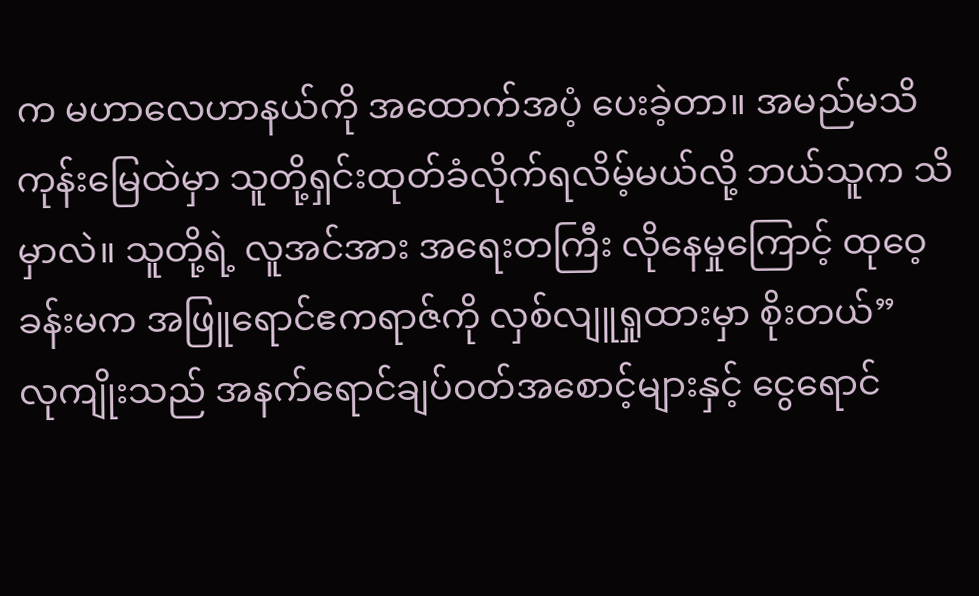က မဟာလေဟာနယ်ကို အထောက်အပံ့ ပေးခဲ့တာ။ အမည်မသိကုန်းမြေထဲမှာ သူတို့ရှင်းထုတ်ခံလိုက်ရလိမ့်မယ်လို့ ဘယ်သူက သိမှာလဲ။ သူတို့ရဲ့ လူအင်အား အရေးတကြီး လိုနေမှုကြောင့် ထုဝေ့ခန်းမက အဖြူရောင်ဧကရာဇ်ကို လှစ်လျူရှုထားမှာ စိုးတယ်”
လုကျိုးသည် အနက်ရောင်ချပ်ဝတ်အစောင့်များနှင့် ငွေရောင်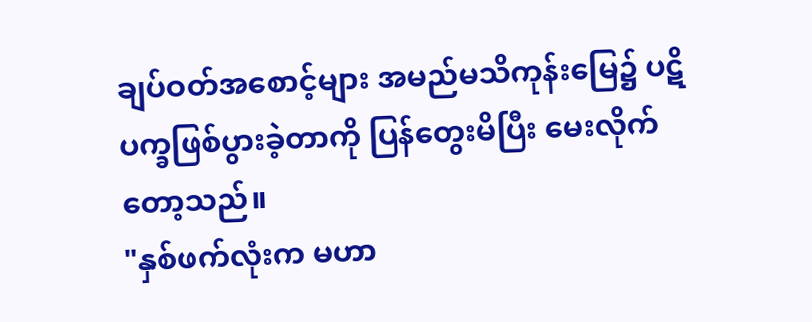ချပ်ဝတ်အစောင့်များ အမည်မသိကုန်းမြေ၌ ပဋိပက္ခဖြစ်ပွားခဲ့တာကို ပြန်တွေးမိပြီး မေးလိုက်တော့သည်။
"နှစ်ဖက်လုံးက မဟာ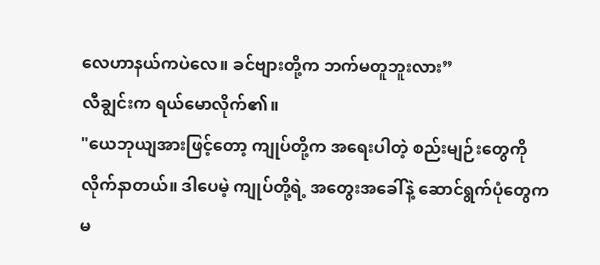လေဟာနယ်ကပဲလေ။ ခင်ဗျားတို့က ဘက်မတူဘူးလား”
လီချွင်းက ရယ်မောလိုက်၏။
"ယေဘုယျအားဖြင့်တော့ ကျုပ်တို့က အရေးပါတဲ့ စည်းမျဉ်းတွေကို လိုက်နာတယ်။ ဒါပေမဲ့ ကျုပ်တို့ရဲ့ အတွေးအခေါ်နဲ့ ဆောင်ရွက်ပုံတွေက မ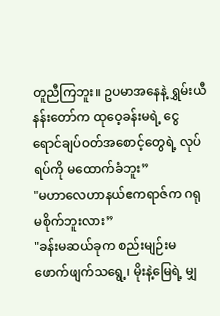တူညီကြဘူး။ ဥပမာအနေနဲ့ ရွှမ်းယီနန်းတော်က ထုဝေ့ခန်းမရဲ့ ငွေရောင်ချပ်ဝတ်အစောင့်တွေရဲ့ လုပ်ရပ်ကို မထောက်ခံဘူး”
"မဟာလေဟာနယ်ဧကရာဇ်က ဂရုမစိုက်ဘူးလား”
"ခန်းမဆယ်ခုက စည်းမျဉ်းမဖောက်ဖျက်သရွေ့၊ မိုးနဲ့မြေရဲ့ မျှ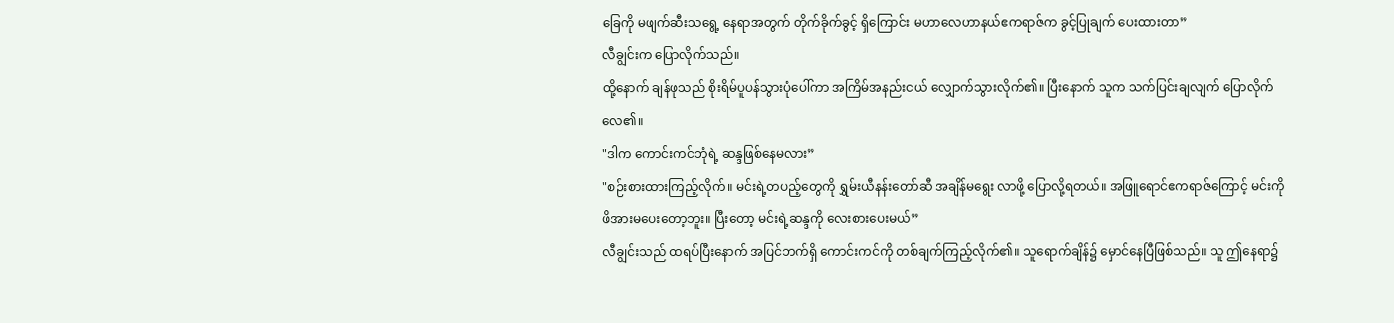ခြေကို မဖျက်ဆီးသရွေ့ နေရာအတွက် တိုက်ခိုက်ခွင့် ရှိကြောင်း မဟာလေဟာနယ်ဧကရာဇ်က ခွင့်ပြုချက် ပေးထားတာ”
လီချွင်းက ပြောလိုက်သည်။
ထို့နောက် ချန်ဖုသည် စိုးရိမ်ပူပန်သွားပုံပေါ်ကာ အကြိမ်အနည်းငယ် လျှောက်သွားလိုက်၏။ ပြီးနောက် သူက သက်ပြင်းချလျက် ပြောလိုက်လေ၏။
"ဒါက ကောင်းကင်ဘုံရဲ့ ဆန္ဒဖြစ်နေမလား”
"စဉ်းစားထားကြည့်လိုက်။ မင်းရဲ့တပည့်တွေကို ရွှမ်းယီနန်းတော်ဆီ အချိန်မရွေး လာဖို့ ပြောလို့ရတယ်။ အဖြူရောင်ဧကရာဇ်ကြောင့် မင်းကို ဖိအားမပေးတော့ဘူး။ ပြီးတော့ မင်းရဲ့ဆန္ဒကို လေးစားပေးမယ်”
လီချွင်းသည် ထရပ်ပြီးနောက် အပြင်ဘက်ရှိ ကောင်းကင်ကို တစ်ချက်ကြည့်လိုက်၏။ သူရောက်ချိန်၌ မှောင်နေပြီဖြစ်သည်။ သူ ဤနေရာ၌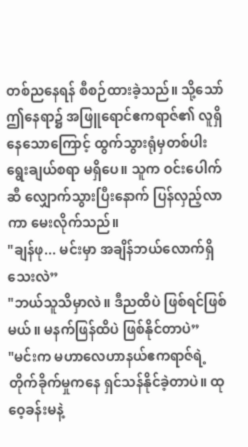တစ်ညနေရန် စီစဉ်ထားခဲ့သည်။ သို့သော် ဤနေရာ၌ အဖြူရောင်ဧကရာဇ်၏ လူရှိနေသောကြောင့် ထွက်သွားရုံမှတစ်ပါး ရွေးချယ်စရာ မရှိပေ။ သူက ဝင်းပေါက်ဆီ လျှောက်သွားပြီးနောက် ပြန်လှည့်လာကာ မေးလိုက်သည်။
"ချန်ဖု... မင်းမှာ အချိန်ဘယ်လောက်ရှိသေးလဲ”
"ဘယ်သူသိမှာလဲ။ ဒီညထိပဲ ဖြစ်ရင်ဖြစ်မယ်။ မနက်ဖြန်ထိပဲ ဖြစ်နိုင်တာပဲ”
"မင်းက မဟာလေဟာနယ်ဧကရာဇ်ရဲ့ တိုက်ခိုက်မှုကနေ ရှင်သန်နိုင်ခဲ့တာပဲ။ ထုဝေ့ခန်းမနဲ့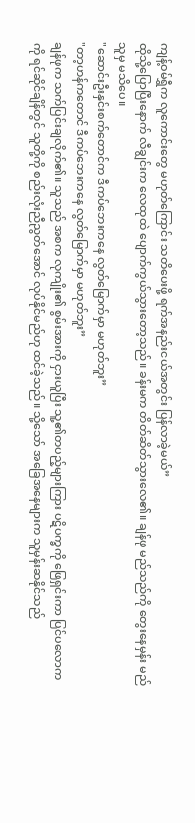ကျန့်ဝမ်ရွှီက လူကောင်းတွေ မဟုတ်ကြောင်း သတိပေးဖို့ ရက်အနည်းငယ်အတွင်း ပြန်လာခဲ့မယ်”
ထိုသို့ပြောပြီးနောက် လီချွင်းက လေထုထဲ ပျောက်ကွယ်သွားတော့သည်။ ခန်းမက တိတ်ဆိတ်သွားလေ၏။ ချန်ဖု မည်သည်ကို တွေးနေမှန်း မည်သူမှ မသိပေ။
"ဆောင်းဦးနှင်းစက်တောင်က ဒီကပ်ဘေးကနေ လွတ်မြောက်မှာ မဟုတ်ဘူး”
"တာ့ဟန်ကတောင် ဒီကပ်ဘေးကနေ လွတ်မြောက်မှာ မဟုတ်ဘူး”
ချန်ဖုက သက်ပြင်းချလိုက်၏။ သူသည် အစက လုကျိုး၏ စွမ်းအားကို ငှားယူပြီး သူ့၏တပည့်များကြား ပဋိပက္ခကို ဖြေရှင်းကာ ပြင်ပလောကကို ရင်ဆိုင်ချိန်တွင် သူတို့ကို စည်းလုံးညီညွတ်အောင် လုပ်နိုင်မည်ဟု ထင်ခဲ့သည်။ သို့သော် အခြေအနေများက သူမှန်းဆနိုင်သည်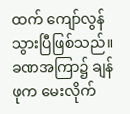ထက် ကျော်လွန်သွားပြီဖြစ်သည်။ ခဏအကြာ၌ ချန်ဖုက မေးလိုက်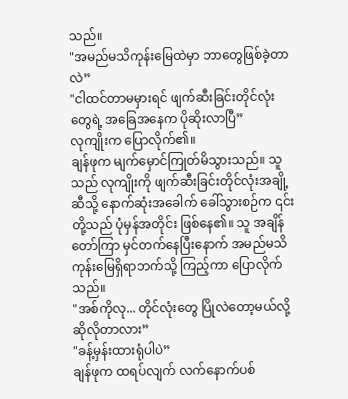သည်။
"အမည်မသိကုန်းမြေထဲမှာ ဘာတွေဖြစ်ခဲ့တာလဲ”
"ငါထင်တာမမှားရင် ဖျက်ဆီးခြင်းတိုင်လုံးတွေရဲ့ အခြေအနေက ပိုဆိုးလာပြီ”
လုကျိုးက ပြောလိုက်၏။
ချန်ဖုက မျက်မှောင်ကြုတ်မိသွားသည်။ သူသည် လုကျိုးကို ဖျက်ဆီးခြင်းတိုင်လုံးအချို့ဆီသို့ နောက်ဆုံးအခေါက် ခေါ်သွားစဉ်က ၎င်းတို့သည် ပုံမှန်အတိုင်း ဖြစ်နေ၏။ သူ အချိန်တော်ကြာ မှင်တက်နေပြီးနောက် အမည်မသိကုန်းမြေရှိရာဘက်သို့ ကြည့်ကာ ပြောလိုက်သည်။
"အစ်ကိုလု... တိုင်လုံးတွေ ပြိုလဲတော့မယ်လို့ ဆိုလိုတာလား”
"ခန့်မှန်းထားရုံပါပဲ”
ချန်ဖုက ထရပ်လျက် လက်နောက်ပစ်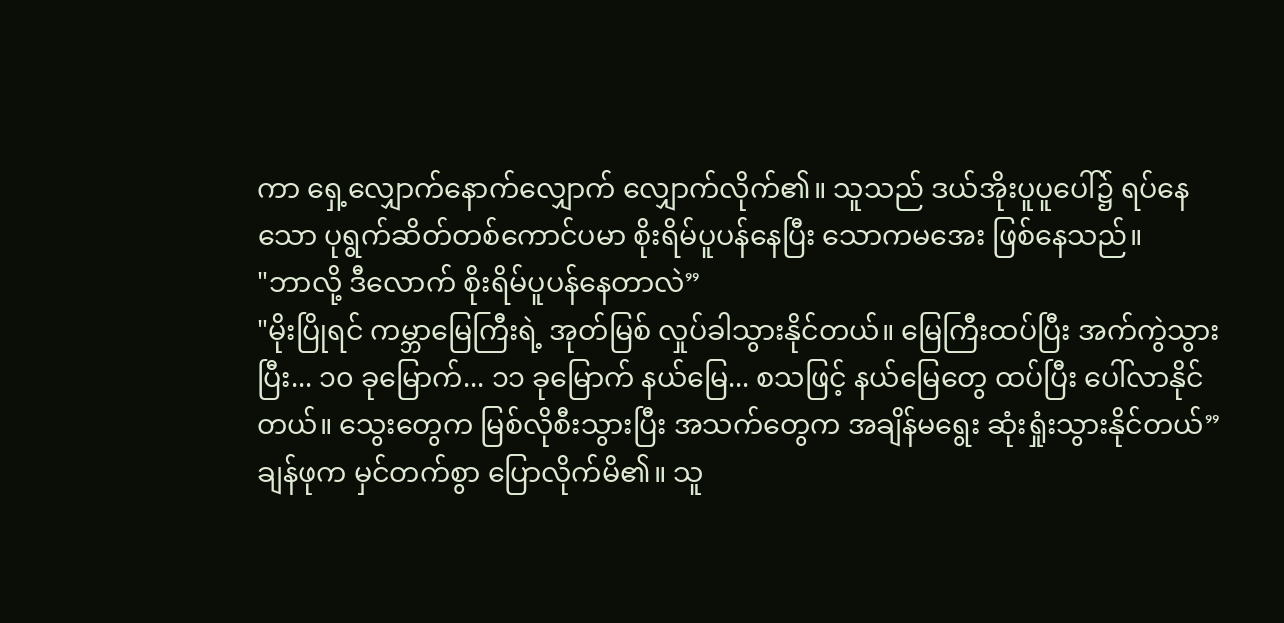ကာ ရှေ့လျှောက်နောက်လျှောက် လျှောက်လိုက်၏။ သူသည် ဒယ်အိုးပူပူပေါ်၌ ရပ်နေသော ပုရွက်ဆိတ်တစ်ကောင်ပမာ စိုးရိမ်ပူပန်နေပြီး သောကမအေး ဖြစ်နေသည်။
"ဘာလို့ ဒီလောက် စိုးရိမ်ပူပန်နေတာလဲ”
"မိုးပြိုရင် ကမ္ဘာမြေကြီးရဲ့ အုတ်မြစ် လှုပ်ခါသွားနိုင်တယ်။ မြေကြီးထပ်ပြီး အက်ကွဲသွားပြီး... ၁၀ ခုမြောက်... ၁၁ ခုမြောက် နယ်မြေ... စသဖြင့် နယ်မြေတွေ ထပ်ပြီး ပေါ်လာနိုင်တယ်။ သွေးတွေက မြစ်လိုစီးသွားပြီး အသက်တွေက အချိန်မရွေး ဆုံးရှုံးသွားနိုင်တယ်”
ချန်ဖုက မှင်တက်စွာ ပြောလိုက်မိ၏။ သူ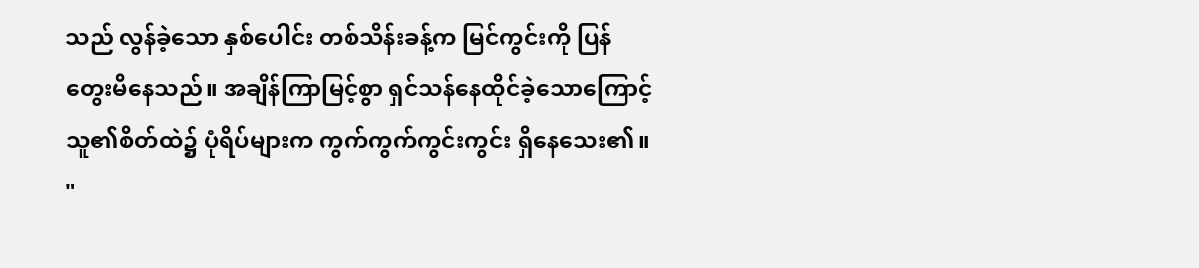သည် လွန်ခဲ့သော နှစ်ပေါင်း တစ်သိန်းခန့်က မြင်ကွင်းကို ပြန်တွေးမိနေသည်။ အချိန်ကြာမြင့်စွာ ရှင်သန်နေထိုင်ခဲ့သောကြောင့် သူ၏စိတ်ထဲ၌ ပုံရိပ်များက ကွက်ကွက်ကွင်းကွင်း ရှိနေသေး၏။
"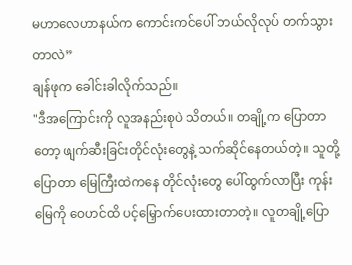မဟာလေဟာနယ်က ကောင်းကင်ပေါ် ဘယ်လိုလုပ် တက်သွားတာလဲ”
ချန်ဖုက ခေါင်းခါလိုက်သည်။
"ဒီအကြောင်းကို လူအနည်းစုပဲ သိတယ်။ တချို့က ပြောတာတော့ ဖျက်ဆီးခြင်းတိုင်လုံးတွေနဲ့ သက်ဆိုင်နေတယ်တဲ့။ သူတို့ပြောတာ မြေကြီးထဲကနေ တိုင်လုံးတွေ ပေါ်ထွက်လာပြီး ကုန်းမြေကို ဝေဟင်ထိ ပင့်မြှောက်ပေးထားတာတဲ့။ လူတချို့ပြော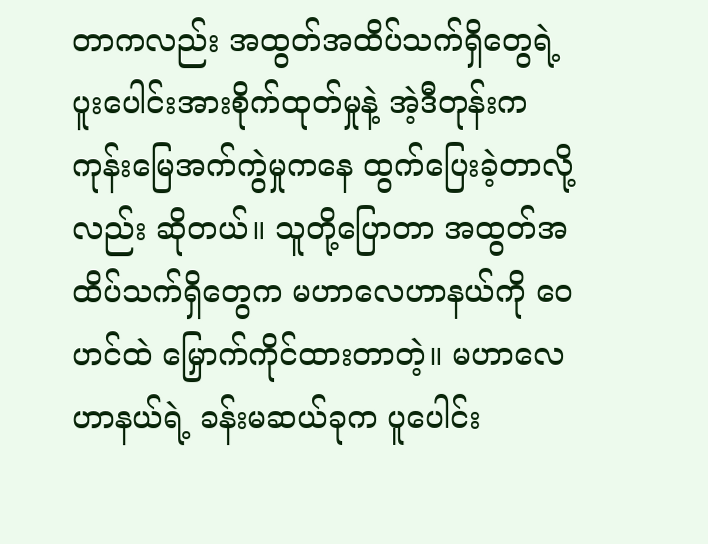တာကလည်း အထွတ်အထိပ်သက်ရှိတွေရဲ့ ပူးပေါင်းအားစိုက်ထုတ်မှုနဲ့ အဲ့ဒီတုန်းက ကုန်းမြေအက်ကွဲမှုကနေ ထွက်ပြေးခဲ့တာလို့လည်း ဆိုတယ်။ သူတို့ပြောတာ အထွတ်အထိပ်သက်ရှိတွေက မဟာလေဟာနယ်ကို ဝေဟင်ထဲ မြှောက်ကိုင်ထားတာတဲ့။ မဟာလေဟာနယ်ရဲ့ ခန်းမဆယ်ခုက ပူပေါင်း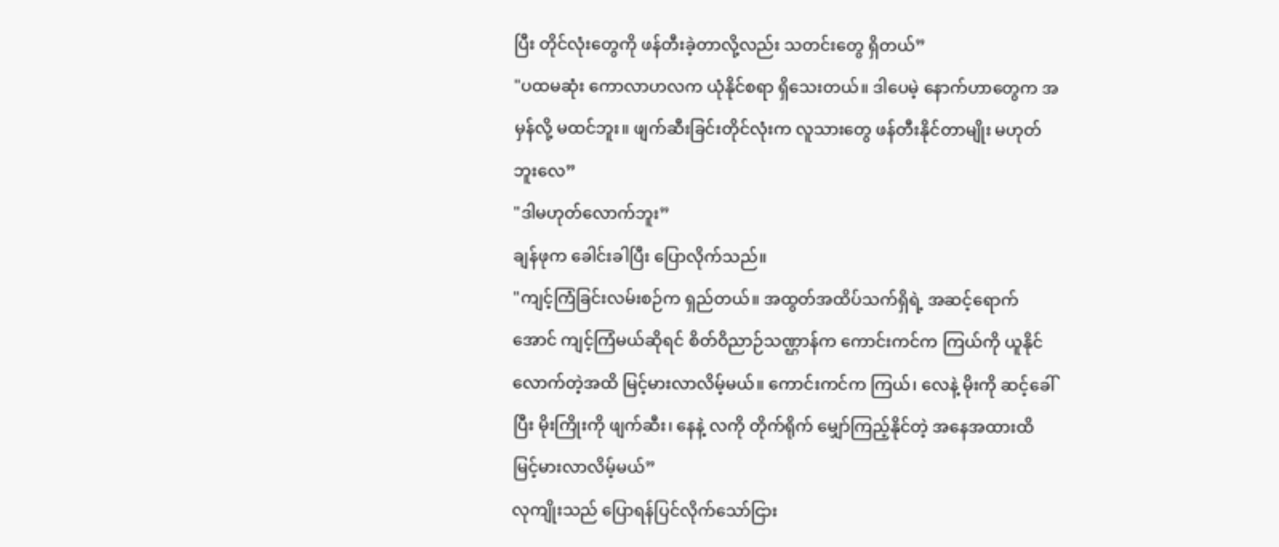ပြီး တိုင်လုံးတွေကို ဖန်တီးခဲ့တာလို့လည်း သတင်းတွေ ရှိတယ်”
"ပထမဆုံး ကောလာဟလက ယုံနိုင်စရာ ရှိသေးတယ်။ ဒါပေမဲ့ နောက်ဟာတွေက အမှန်လို့ မထင်ဘူး။ ဖျက်ဆီးခြင်းတိုင်လုံးက လူသားတွေ ဖန်တီးနိုင်တာမျိုး မဟုတ်ဘူးလေ”
"ဒါမဟုတ်လောက်ဘူး”
ချန်ဖုက ခေါင်းခါပြီး ပြောလိုက်သည်။
"ကျင့်ကြံခြင်းလမ်းစဉ်က ရှည်တယ်။ အထွတ်အထိပ်သက်ရှိရဲ့ အဆင့်ရောက်အောင် ကျင့်ကြံမယ်ဆိုရင် စိတ်ဝိညာဉ်သဏ္ဌာန်က ကောင်းကင်က ကြယ်ကို ယူနိုင်လောက်တဲ့အထိ မြင့်မားလာလိမ့်မယ်။ ကောင်းကင်က ကြယ်၊ လေနဲ့ မိုးကို ဆင့်ခေါ်ပြီး မိုးကြိုးကို ဖျက်ဆီး၊ နေနဲ့ လကို တိုက်ရိုက် မျှော်ကြည့်နိုင်တဲ့ အနေအထားထိ မြင့်မားလာလိမ့်မယ်”
လုကျိုးသည် ပြောရန်ပြင်လိုက်သော်ငြား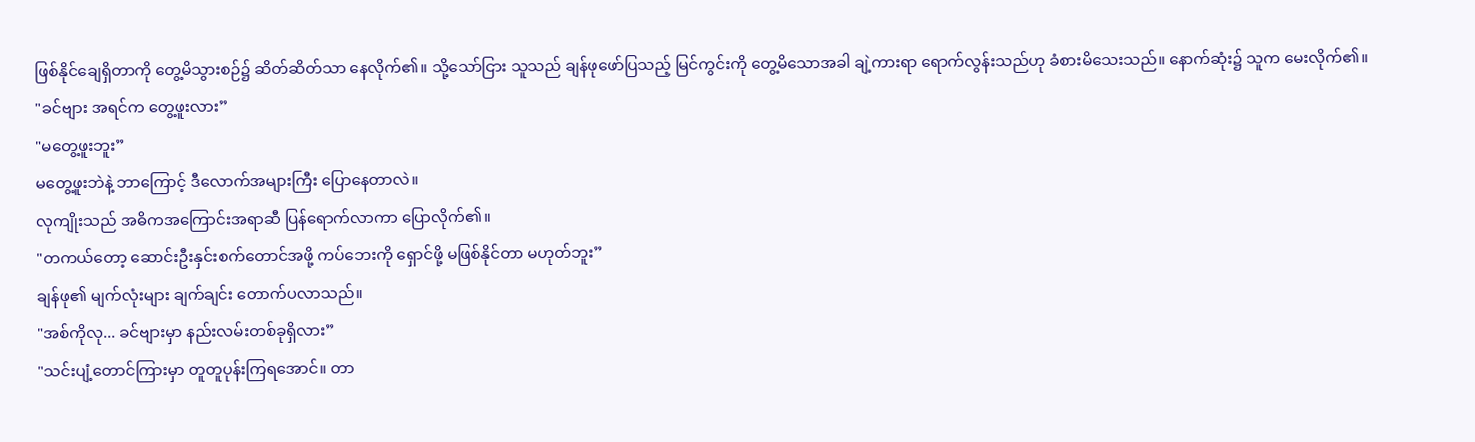ဖြစ်နိုင်ချေရှိတာကို တွေ့မိသွားစဉ်၌ ဆိတ်ဆိတ်သာ နေလိုက်၏။ သို့သော်ငြား သူသည် ချန်ဖုဖော်ပြသည့် မြင်ကွင်းကို တွေ့မိသောအခါ ချဲ့ကားရာ ရောက်လွန်းသည်ဟု ခံစားမိသေးသည်။ နောက်ဆုံး၌ သူက မေးလိုက်၏။
"ခင်ဗျား အရင်က တွေ့ဖူးလား”
"မတွေ့ဖူးဘူး”
မတွေ့ဖူးဘဲနဲ့ ဘာကြောင့် ဒီလောက်အများကြီး ပြောနေတာလဲ။
လုကျိုးသည် အဓိကအကြောင်းအရာဆီ ပြန်ရောက်လာကာ ပြောလိုက်၏။
"တကယ်တော့ ဆောင်းဦးနှင်းစက်တောင်အဖို့ ကပ်ဘေးကို ရှောင်ဖို့ မဖြစ်နိုင်တာ မဟုတ်ဘူး”
ချန်ဖု၏ မျက်လုံးများ ချက်ချင်း တောက်ပလာသည်။
"အစ်ကိုလု... ခင်ဗျားမှာ နည်းလမ်းတစ်ခုရှိလား”
"သင်းပျံ့တောင်ကြားမှာ တူတူပုန်းကြရအောင်။ တာ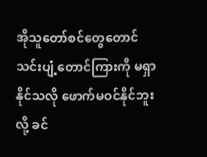အိုသူတော်စင်တွေတောင် သင်းပျံ့တောင်ကြားကို မရှာနိုင်သလို ဖောက်မဝင်နိုင်ဘူးလို့ ခင်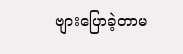ဗျားပြောခဲ့တာမ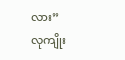လား”
လုကျိုး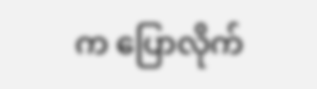က ပြောလိုက်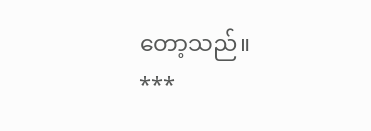တော့သည်။
***